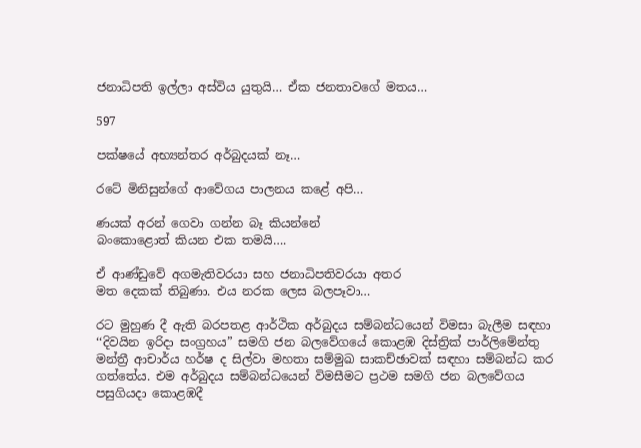ජනාධිපති ඉල්ලා අස්විය යුතුයි… ඒක ජනතාවගේ මතය…

597

පක්ෂයේ අභ්‍යන්තර අර්බුදයක් නෑ…

රටේ මිනිසුන්ගේ ආවේගය පාලනය කළේ අපි…

ණයක් අරන් ගෙවා ගන්න බෑ කියන්නේ
බංකොළොත් කියන එක තමයි….

ඒ ආණ්ඩුවේ අගමැතිවරයා සහ ජනාධිපතිවරයා අතර
මත දෙකක් තිබුණා. එය නරක ලෙස බලපෑවා…

රට මුහුණ දී ඇති බරපතළ ආර්ථික අර්බුදය සම්බන්ධයෙන් විමසා බැලීම සඳහා ‘‘දිවයින ඉරිදා සංග්‍රහය” සමගි ජන බලවේගයේ කොළඹ දිස්ත්‍රික් පාර්ලිමේන්තු මන්ත්‍රී ආචාර්ය හර්ෂ ද සිල්වා මහතා සම්මුඛ සාකච්ඡාවක් සඳහා සම්බන්ධ කර ගත්තේය. එම අර්බුදය සම්බන්ධයෙන් විමසීමට ප්‍රථම සමගි ජන බලවේගය පසුගියදා කොළඹදී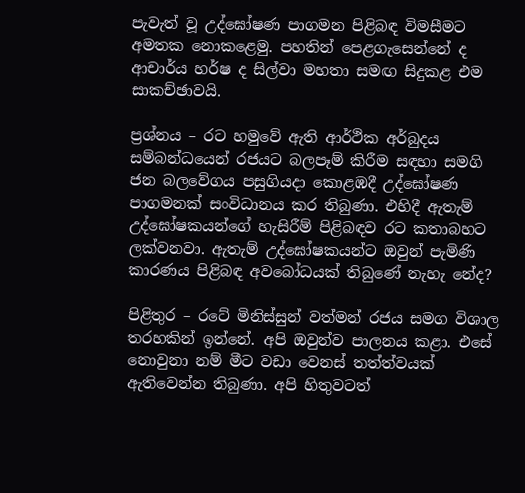පැවැත් වූ උද්ඝෝෂණ පාගමන පිළිබඳ විමසීමට අමතක නොකළෙමු. පහතින් පෙළගැසෙන්නේ ද ආචාර්ය හර්ෂ ද සිල්වා මහතා සමඟ සිදුකළ එම සාකච්ඡාවයි.

ප්‍රශ්නය – රට හමුවේ ඇති ආර්ථික අර්බුදය සම්බන්ධයෙන් රජයට බලපෑම් කිරීම සඳහා සමගි ජන බලවේගය පසුගියදා කොළඹදී උද්ඝෝෂණ පාගමනක් සංවිධානය කර තිබුණා. එහිදී ඇතැම් උද්ඝෝෂකයන්ගේ හැසිරීම් පිළිබඳව රට කතාබහට ලක්වනවා. ඇතැම් උද්ඝෝෂකයන්ට ඔවුන් පැමිණි කාරණය පිළිබඳ අවබෝධයක් තිබුණේ නැහැ නේද?

පිළිතුර – රටේ මිනිස්සුන් වත්මන් රජය සමග විශාල තරහකින් ඉන්නේ. අපි ඔවුන්ව පාලනය කළා. එසේ නොවුනා නම් මීට වඩා වෙනස් තත්ත්වයක් ඇතිවෙන්න තිබුණා. අපි හිතුවටත්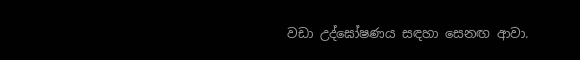වඩා උද්ඝෝෂණය සඳහා සෙනඟ ආවා.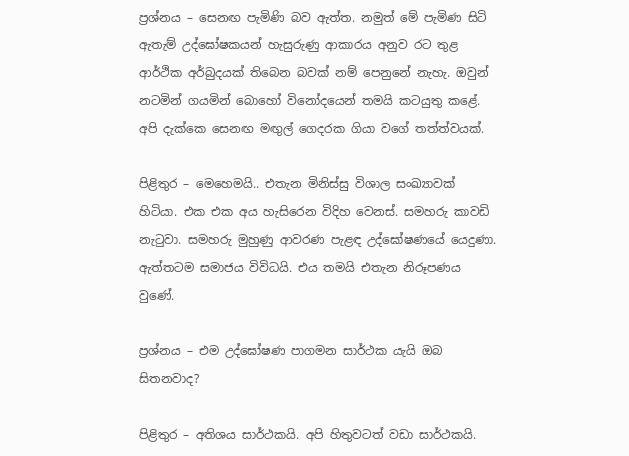ප්‍රශ්නය – සෙනඟ පැමිණි බව ඇත්ත. නමුත් මේ පැමිණ සිටි ඇතැම් උද්ඝෝෂකයන් හැසුරුණු ආකාරය අනුව රට තුළ ආර්ථික අර්බුදයක් තිබෙන බවක් නම් පෙනුනේ නැහැ. ඔවුන් නටමින් ගයමින් බොහෝ විනෝදයෙන් තමයි කටයුතු කළේ. අපි දැක්කෙ සෙනඟ මඟුල් ගෙදරක ගියා වගේ තත්ත්වයක්.

පිළිතුර – මෙහෙමයි.. එතැන මිනිස්සු විශාල සංඛ්‍යාවක් හිටියා. එක එක අය හැසිරෙන විදිහ වෙනස්. සමහරු කාවඩි නැටුවා. සමහරු මුහුණු ආවරණ පැළඳ උද්ඝෝෂණයේ යෙදුණා. ඇත්තටම සමාජය විවිධයි. එය තමයි එතැන නිරූපණය වුණේ.

ප්‍රශ්නය – එම උද්ඝෝෂණ පාගමන සාර්ථක යැයි ඔබ සිතනවාද?

පිළිතුර – අතිශය සාර්ථකයි. අපි හිතුවටත් වඩා සාර්ථකයි.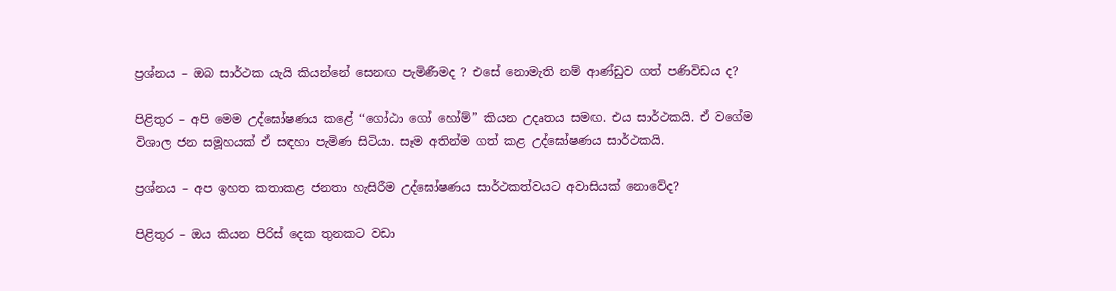ප්‍රශ්නය – ඔබ සාර්ථක යැයි කියන්නේ සෙනඟ පැමිණීමද ? එසේ නොමැති නම් ආණ්ඩුව ගත් පණිවිඩය ද?

පිළිතුර – අපි මෙම උද්ඝෝෂණය කළේ ‘‘ගෝඨා ගෝ හෝම්” කියන උදෘතය සමඟ. එය සාර්ථකයි. ඒ වගේම විශාල ජන සමූහයක් ඒ සඳහා පැමිණ සිටියා. සෑම අතින්ම ගත් කළ උද්ඝෝෂණය සාර්ථකයි.

ප්‍රශ්නය – අප ඉහත කතාකළ ජනතා හැසිරීම උද්ඝෝෂණය සාර්ථකත්වයට අවාසියක් නොවේද?

පිළිතුර – ඔය කියන පිරිස් දෙක තුනකට වඩා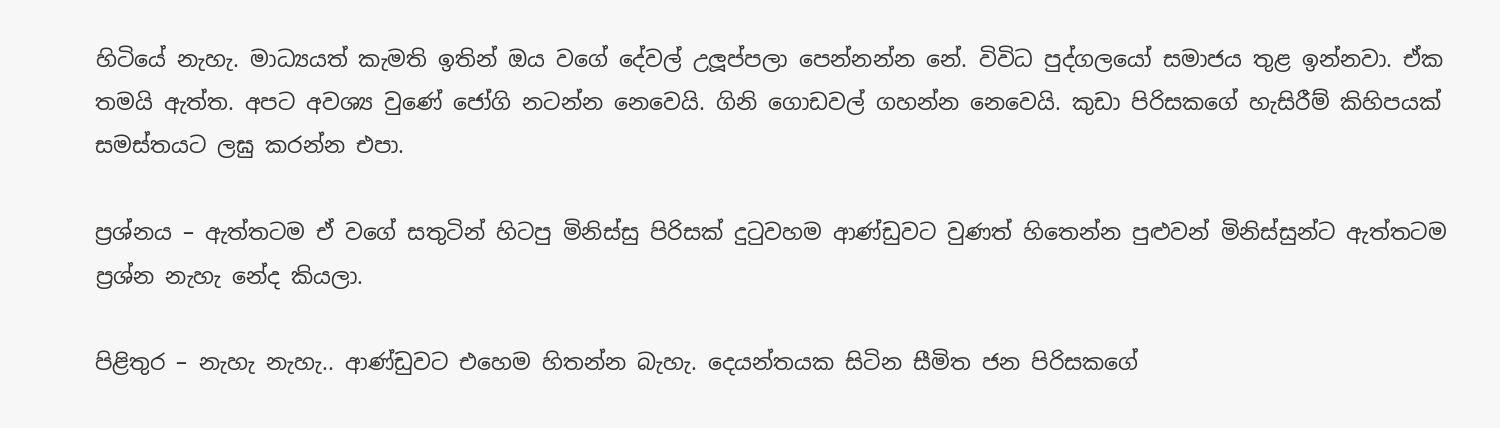හිටියේ නැහැ. මාධ්‍යයත් කැමති ඉතින් ඔය වගේ දේවල් උලූප්පලා පෙන්නන්න නේ. විවිධ පුද්ගලයෝ සමාජය තුළ ඉන්නවා. ඒක තමයි ඇත්ත. අපට අවශ්‍ය වුණේ ජෝගි නටන්න නෙවෙයි. ගිනි ගොඩවල් ගහන්න නෙවෙයි. කුඩා පිරිසකගේ හැසිරීම් කිහිපයක් සමස්තයට ලඝු කරන්න එපා.

ප්‍රශ්නය – ඇත්තටම ඒ වගේ සතුටින් හිටපු මිනිස්සු පිරිසක් දුටුවහම ආණ්ඩුවට වුණත් හිතෙන්න පුළුවන් මිනිස්සුන්ට ඇත්තටම ප්‍රශ්න නැහැ නේද කියලා.

පිළිතුර – නැහැ නැහැ.. ආණ්ඩුවට එහෙම හිතන්න බැහැ. දෙයන්තයක සිටින සීමිත ජන පිරිසකගේ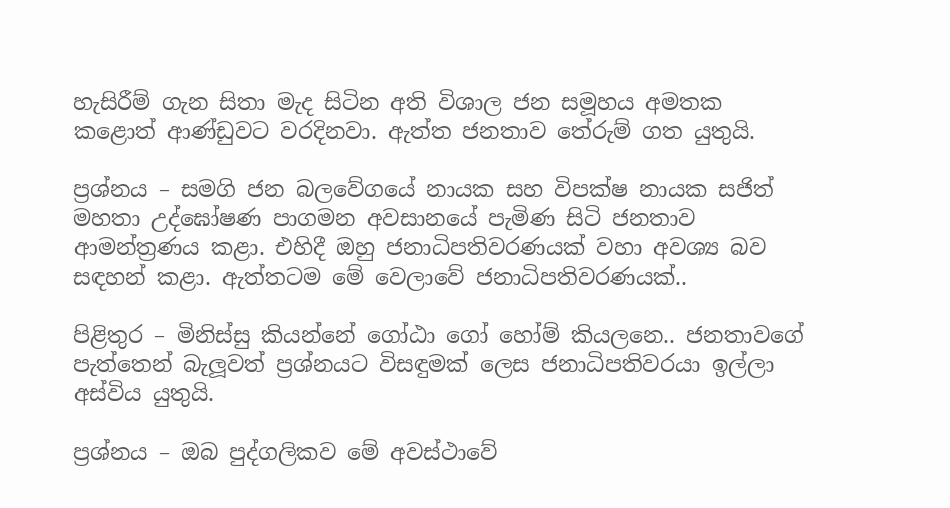හැසිරීම් ගැන සිතා මැද සිටින අති විශාල ජන සමූහය අමතක කළොත් ආණ්ඩුවට වරදිනවා. ඇත්ත ජනතාව තේරුම් ගත යුතුයි.

ප්‍රශ්නය – සමගි ජන බලවේගයේ නායක සහ විපක්ෂ නායක සජිත් මහතා උද්ඝෝෂණ පාගමන අවසානයේ පැමිණ සිටි ජනතාව ආමන්ත්‍රණය කළා. එහිදී ඔහු ජනාධිපතිවරණයක් වහා අවශ්‍ය බව සඳහන් කළා. ඇත්තටම මේ වෙලාවේ ජනාධිපතිවරණයක්..

පිළිතුර – මිනිස්සු කියන්නේ ගෝඨා ගෝ හෝම් කියලනෙ.. ජනතාවගේ පැත්තෙන් බැලූවත් ප්‍රශ්නයට විසඳුමක් ලෙස ජනාධිපතිවරයා ඉල්ලා අස්විය යුතුයි.

ප්‍රශ්නය – ඔබ පුද්ගලිකව මේ අවස්ථාවේ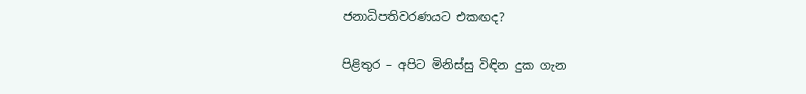ජනාධිපතිවරණයට එකඟද?

පිළිතුර – අපිට මිනිස්සු විඳින දුක ගැන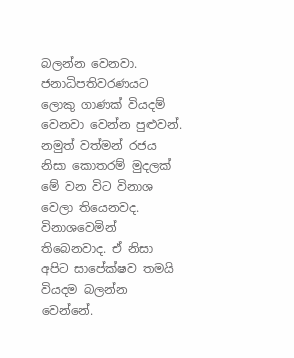බලන්න වෙනවා. ජනාධිපතිවරණයට ලොකු ගාණක් වියදම් වෙනවා වෙන්න පුළුවන්. නමුත් වත්මන් රජය නිසා කොතරම් මුදලක් මේ වන විට විනාශ වෙලා තියෙනවද. විනාශවෙමින් තිබෙනවාද. ඒ නිසා අපිට සාපේක්ෂව තමයි වියදම බලන්න වෙන්නේ.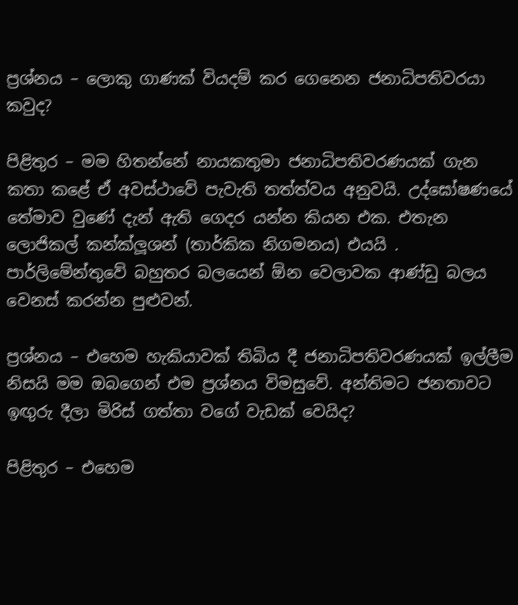ප්‍රශ්නය – ලොකු ගාණක් වියදම් කර ගෙනෙන ජනාධිපතිවරයා කවුද?

පිළිතුර – මම හිතන්නේ නායකතුමා ජනාධිපතිවරණයක් ගැන කතා කළේ ඒ අවස්ථාවේ පැවැති තත්ත්වය අනුවයි. උද්ඝෝෂණයේ තේමාව වුණේ දැන් ඇති ගෙදර යන්න කියන එක. එතැන ලොජිකල් කන්ක්ලූශන් (තාර්කික නිගමනය) එයයි . පාර්ලිමේන්තුවේ බහුතර බලයෙන් ඕන වෙලාවක ආණ්ඩු බලය වෙනස් කරන්න පුළුවන්.

ප්‍රශ්නය – එහෙම හැකියාවක් තිබිය දී ජනාධිපතිවරණයක් ඉල්ලීම නිසයි මම ඔබගෙන් එම ප්‍රශ්නය විමසුවේ. අන්තිමට ජනතාවට ඉඟුරු දීලා මිරිස් ගත්තා වගේ වැඩක් වෙයිද?

පිළිතුර – එහෙම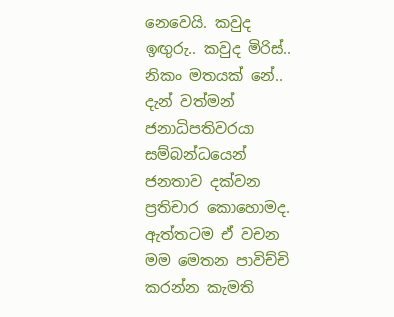නෙවෙයි. කවුද ඉඟුරු.. කවුද මිරිස්.. නිකං මතයක් නේ.. දැන් වත්මන් ජනාධිපතිවරයා සම්බන්ධයෙන් ජනතාව දක්වන ප්‍රතිචාර කොහොමද. ඇත්තටම ඒ වචන මම මෙතන පාවිච්චි කරන්න කැමති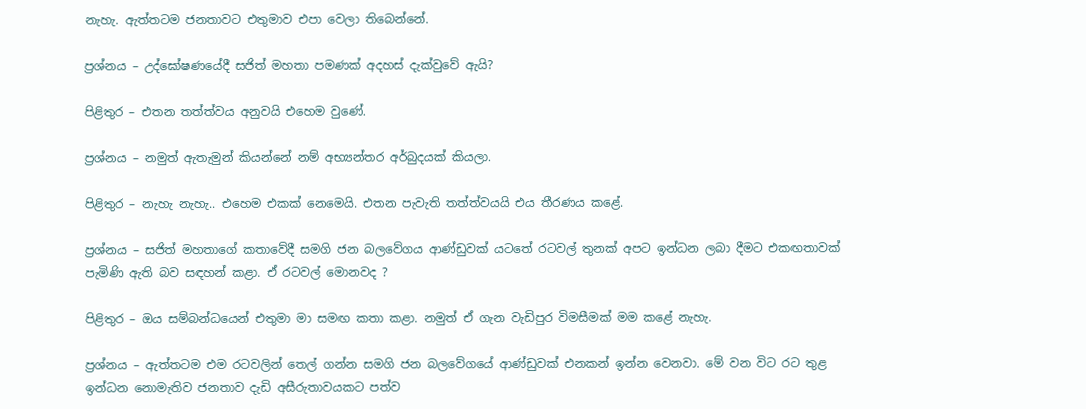නැහැ. ඇත්තටම ජනතාවට එතුමාව එපා වෙලා තිබෙන්නේ.

ප්‍රශ්නය – උද්ඝෝෂණයේදී සජිත් මහතා පමණක් අදහස් දැක්වුවේ ඇයි?

පිළිතුර – එතන තත්ත්වය අනුවයි එහෙම වුණේ.

ප්‍රශ්නය – නමුත් ඇතැමුන් කියන්නේ නම් අභ්‍යන්තර අර්බුදයක් කියලා.

පිළිතුර – නැහැ නැහැ.. එහෙම එකක් නෙමෙයි. එතන පැවැති තත්ත්වයයි එය තීරණය කළේ.

ප්‍රශ්නය – සජිත් මහතාගේ කතාවේදී සමගි ජන බලවේගය ආණ්ඩුවක් යටතේ රටවල් තුනක් අපට ඉන්ධන ලබා දීමට එකඟතාවක් පැමිණි ඇති බව සඳහන් කළා. ඒ රටවල් මොනවද ?

පිළිතුර – ඔය සම්බන්ධයෙන් එතුමා මා සමඟ කතා කළා. නමුත් ඒ ගැන වැඩිපුර විමසීමක් මම කළේ නැහැ.

ප්‍රශ්නය – ඇත්තටම එම රටවලින් තෙල් ගන්න සමගි ජන බලවේගයේ ආණ්ඩුවක් එනකන් ඉන්න වෙනවා. මේ වන විට රට තුළ ඉන්ධන නොමැතිව ජනතාව දැඩි අසීරුතාවයකට පත්ව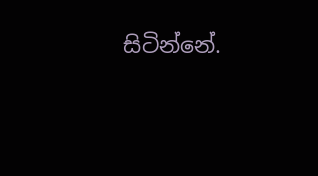සිටින්නේ.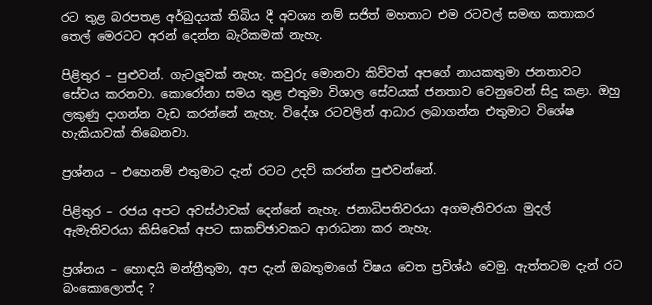රට තුළ බරපතළ අර්බුදයක් තිබිය දී අවශ්‍ය නම් සජිත් මහතාට එම රටවල් සමඟ කතාකර තෙල් මෙරටට අරන් දෙන්න බැරිකමක් නැහැ.

පිළිතුර – පුළුවන්. ගැටලූවක් නැහැ. කවුරු මොනවා කිව්වත් අපගේ නායකතුමා ජනතාවට සේවය කරනවා. කොරෝනා සමය තුළ එතුමා විශාල සේවයක් ජනතාව වෙනුවෙන් සිදු කළා. ඔහු ලකුණු දාගන්න වැඩ කරන්නේ නැහැ. විදේශ රටවලින් ආධාර ලබාගන්න එතුමාට විශේෂ හැකියාවක් තිබෙනවා.

ප්‍රශ්නය – එහෙනම් එතුමාට දැන් රටට උදව් කරන්න පුළුවන්නේ.

පිළිතුර – රජය අපට අවස්ථාවක් දෙන්නේ නැහැ. ජනාධිපතිවරයා අගමැතිවරයා මුදල් ඇමැතිවරයා කිසිවෙක් අපට සාකච්ඡාවකට ආරාධනා කර නැහැ.

ප්‍රශ්නය – හොඳයි මන්ත්‍රීතුමා, අප දැන් ඔබතුමාගේ විෂය වෙත ප්‍රවිශ්ඨ වෙමු. ඇත්තටම දැන් රට බංකොලොත්ද ?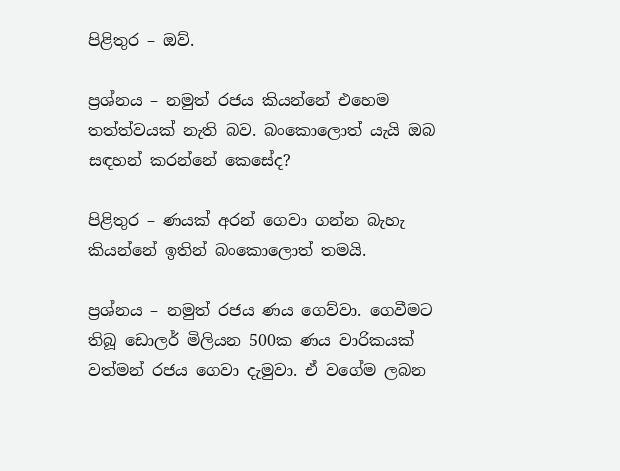පිළිතුර – ඔව්.

ප්‍රශ්නය – නමුත් රජය කියන්නේ එහෙම තත්ත්වයක් නැති බව. බංකොලොත් යැයි ඔබ සඳහන් කරන්නේ කෙසේද?

පිළිතුර – ණයක් අරන් ගෙවා ගන්න බැහැ කියන්නේ ඉතින් බංකොලොත් තමයි.

ප්‍රශ්නය – නමුත් රජය ණය ගෙව්වා. ගෙවීමට තිබූ ඩොලර් මිලියන 500ක ණය වාරිකයක් වත්මන් රජය ගෙවා දැමුවා. ඒ වගේම ලබන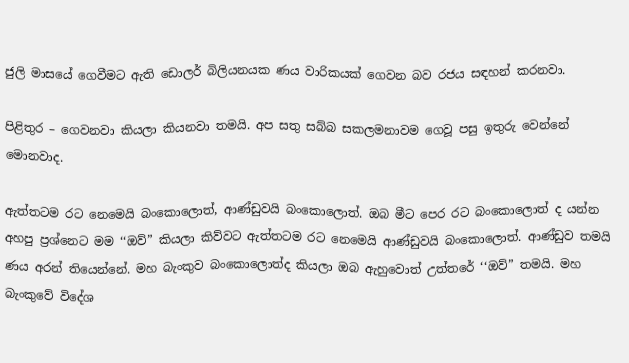ජුලි මාසයේ ගෙවීමට ඇති ඩොලර් බිලියනයක ණය වාරිකයක් ගෙවන බව රජය සඳහන් කරනවා.

පිළිතුර – ගෙවනවා කියලා කියනවා තමයි. අප සතු සබ්බ සකලමනාවම ගෙවූ පසු ඉතුරු වෙන්නේ මොනවාද.

ඇත්තටම රට නෙමෙයි බංකොලොත්, ආණ්ඩුවයි බංකොලොත්. ඔබ මීට පෙර රට බංකොලොත් ද යන්න අහපු ප්‍රශ්නෙට මම ‘‘ඔව්” කියලා කිව්වට ඇත්තටම රට නෙමෙයි ආණ්ඩුවයි බංකොලොත්. ආණ්ඩුව තමයි ණය අරන් තියෙන්නේ. මහ බැංකුව බංකොලොත්ද කියලා ඔබ ඇහුවොත් උත්තරේ ‘‘ඔව්” තමයි. මහ බැංකුවේ විදේශ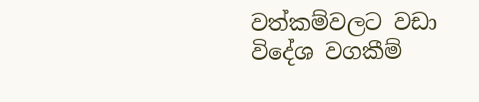වත්කම්වලට වඩා විදේශ වගකීම්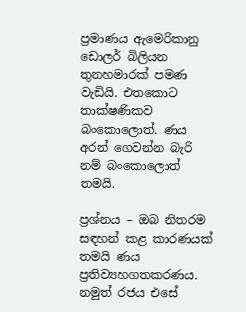ප්‍රමාණය ඇමෙරිකානු ඩොලර් බිලියන තුනහමාරක් පමණ වැඩියි. එතකොට තාක්ෂණිකව බංකොලොත්. ණය අරන් ගෙවන්න බැරි නම් බංකොලොත් තමයි.

ප්‍රශ්නය – ඔබ නිතරම සඳහන් කළ කාරණයක් තමයි ණය ප්‍රතිව්‍යහගතකරණය. නමුත් රජය එසේ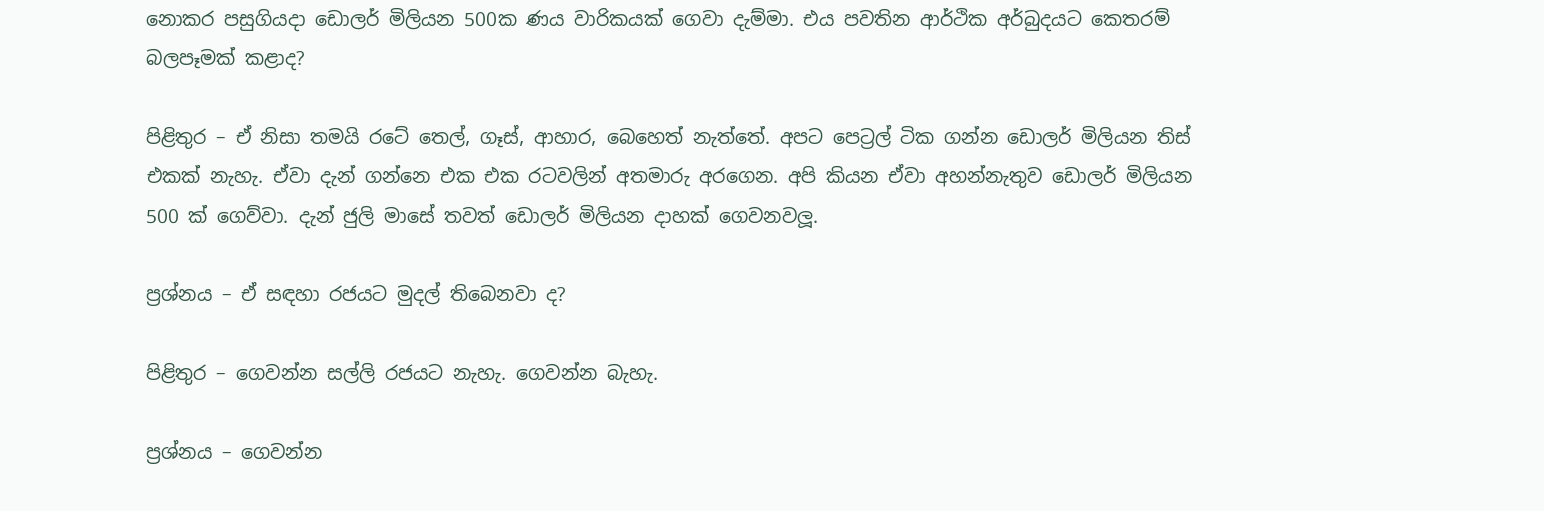නොකර පසුගියදා ඩොලර් මිලියන 500ක ණය වාරිකයක් ගෙවා දැම්මා. එය පවතින ආර්ථික අර්බුදයට කෙතරම් බලපෑමක් කළාද?

පිළිතුර – ඒ නිසා තමයි රටේ තෙල්, ගෑස්, ආහාර, බෙහෙත් නැත්තේ. අපට පෙට්‍රල් ටික ගන්න ඩොලර් මිලියන තිස් එකක් නැහැ. ඒවා දැන් ගන්නෙ එක එක රටවලින් අතමාරු අරගෙන. අපි කියන ඒවා අහන්නැතුව ඩොලර් මිලියන 500 ක් ගෙව්වා. දැන් ජුලි මාසේ තවත් ඩොලර් මිලියන දාහක් ගෙවනවලූ.

ප්‍රශ්නය – ඒ සඳහා රජයට මුදල් තිබෙනවා ද?

පිළිතුර – ගෙවන්න සල්ලි රජයට නැහැ. ගෙවන්න බැහැ.

ප්‍රශ්නය – ගෙවන්න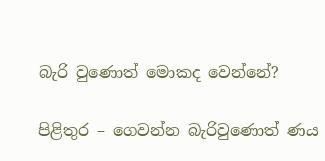බැරි වුණොත් මොකද වෙන්නේ?

පිළිතුර – ගෙවන්න බැරිවුණොත් ණය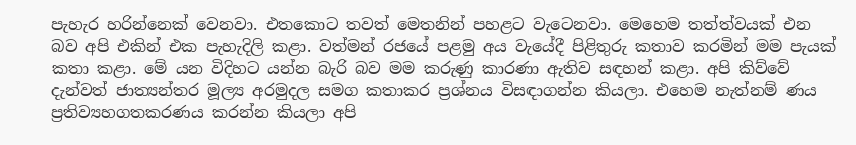පැහැර හරින්නෙක් වෙනවා. එතකොට තවත් මෙතනින් පහළට වැටෙනවා. මෙහෙම තත්ත්වයක් එන බව අපි එකින් එක පැහැදිලි කළා. වත්මන් රජයේ පළමු අය වැයේදී පිළිතුරු කතාව කරමින් මම පැයක් කතා කළා. මේ යන විදිහට යන්න බැරි බව මම කරුණු කාරණා ඇතිව සඳහන් කළා. අපි කිව්වේ දැන්වත් ජාත්‍යන්තර මූල්‍ය අරමුදල සමග කතාකර ප්‍රශ්නය විසඳාගන්න කියලා. එහෙම නැත්නම් ණය ප්‍රතිව්‍යහගතකරණය කරන්න කියලා අපි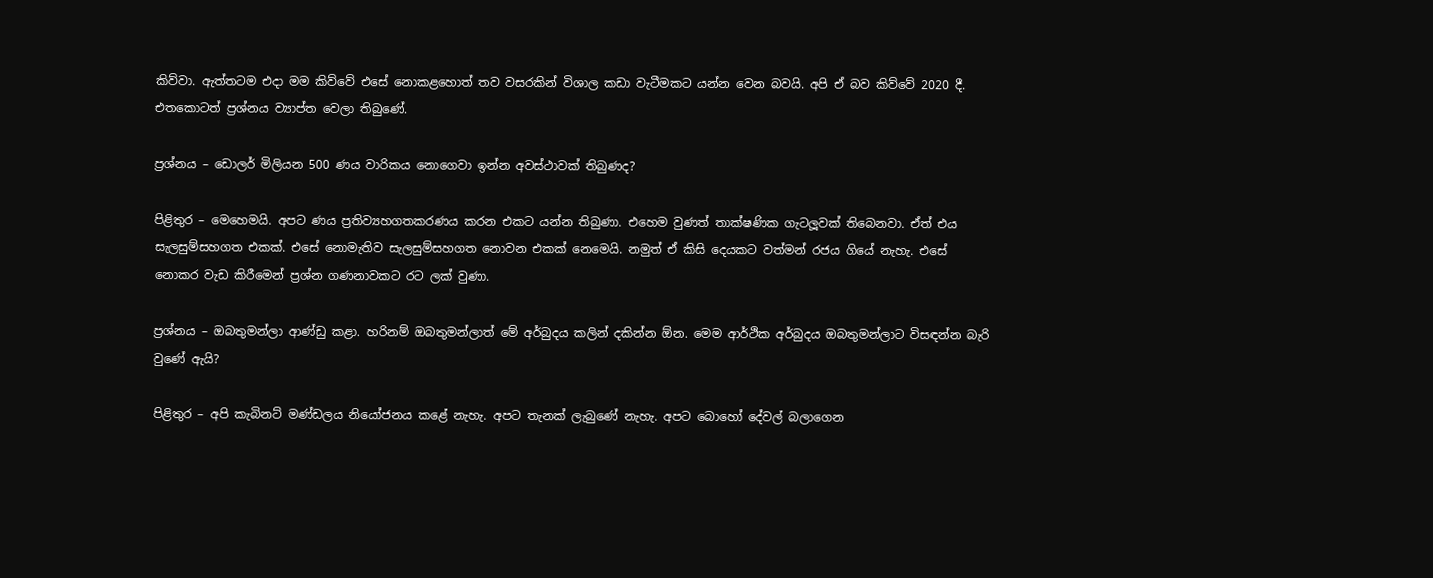කිව්වා. ඇත්තටම එදා මම කිව්වේ එසේ නොකළහොත් තව වසරකින් විශාල කඩා වැටීමකට යන්න වෙන බවයි. අපි ඒ බව කිව්වේ 2020 දී. එතකොටත් ප්‍රශ්නය ව්‍යාප්ත වෙලා තිබුණේ.

ප්‍රශ්නය – ඩොලර් මිලියන 500 ණය වාරිකය නොගෙවා ඉන්න අවස්ථාවක් තිබුණද?

පිළිතුර – මෙහෙමයි. අපට ණය ප්‍රතිව්‍යහගතකරණය කරන එකට යන්න තිබුණා. එහෙම වුණත් තාක්ෂණික ගැටලූවක් තිබෙනවා. ඒත් එය සැලසුම්සහගත එකක්. එසේ නොමැතිව සැලසුම්සහගත නොවන එකක් නෙමෙයි. නමුත් ඒ කිසි දෙයකට වත්මන් රජය ගියේ නැහැ. එසේ නොකර වැඩ කිරීමෙන් ප්‍රශ්න ගණනාවකට රට ලක් වුණා.

ප්‍රශ්නය – ඔබතුමන්ලා ආණ්ඩු කළා. හරිනම් ඔබතුමන්ලාත් මේ අර්බුදය කලින් දකින්න ඕන. මෙම ආර්ථික අර්බුදය ඔබතුමන්ලාට විසඳන්න බැරි වුණේ ඇයි?

පිළිතුර – අපි කැබිනට් මණ්ඩලය නියෝජනය කළේ නැහැ. අපට තැනක් ලැබුණේ නැහැ. අපට බොහෝ දේවල් බලාගෙන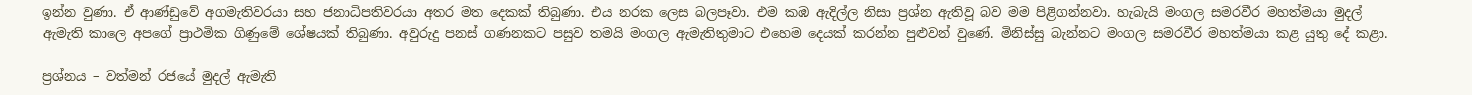ඉන්න වුණා. ඒ ආණ්ඩුවේ අගමැතිවරයා සහ ජනාධිපතිවරයා අතර මත දෙකක් තිබුණා. එය නරක ලෙස බලපෑවා. එම කඹ ඇදිල්ල නිසා ප්‍රශ්න ඇතිවූ බව මම පිළිගන්නවා. හැබැයි මංගල සමරවීර මහත්මයා මුදල් ඇමැති කාලෙ අපගේ ප්‍රාථමික ගිණුමේ ශේෂයක් තිබුණා. අවුරුදු පනස් ගණනකට පසුව තමයි මංගල ඇමැතිතුමාට එහෙම දෙයක් කරන්න පුළුවන් වුණේ. මිනිස්සු බැන්නට මංගල සමරවීර මහත්මයා කළ යුතු දේ කළා.

ප්‍රශ්නය – වත්මන් රජයේ මුදල් ඇමැති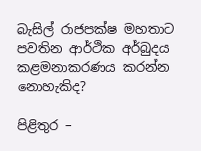බැසිල් රාජපක්ෂ මහතාට පවතින ආර්ථික අර්බුදය කළමනාකරණය කරන්න නොහැකිද?

පිළිතුර –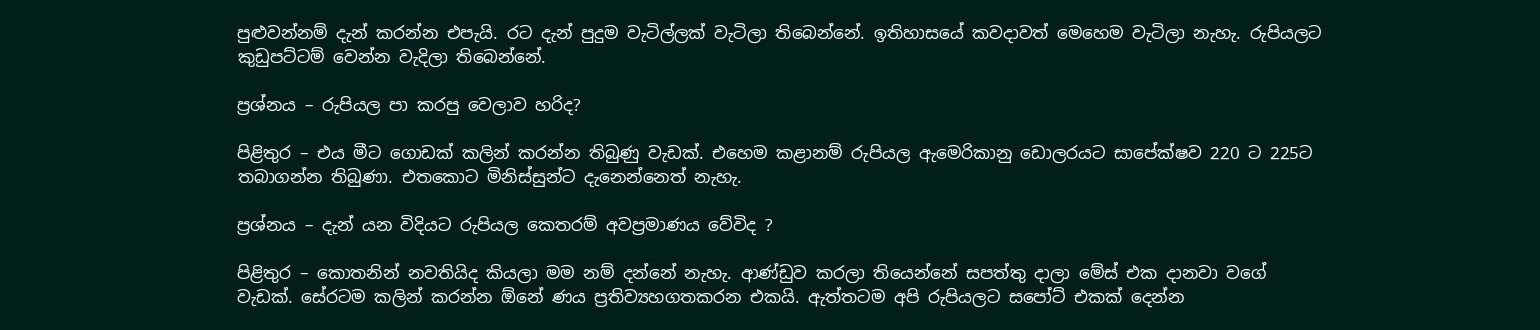පුළුවන්නම් දැන් කරන්න එපැයි. රට දැන් පුදුම වැටිල්ලක් වැටිලා තිබෙන්නේ. ඉතිහාසයේ කවදාවත් මෙහෙම වැටිලා නැහැ. රුපියලට කුඩුපට්ටම් වෙන්න වැදිලා තිබෙන්නේ.

ප්‍රශ්නය – රුපියල පා කරපු වෙලාව හරිද?

පිළිතුර – එය මීට ගොඩක් කලින් කරන්න තිබුණු වැඩක්. එහෙම කළානම් රුපියල ඇමෙරිකානු ඩොලරයට සාපේක්ෂව 220 ට 225ට තබාගන්න තිබුණා. එතකොට මිනිස්සුන්ට දැනෙන්නෙත් නැහැ.

ප්‍රශ්නය – දැන් යන විදියට රුපියල කෙතරම් අවප්‍රමාණය වේවිද ?

පිළිතුර – කොතනින් නවතියිද කියලා මම නම් දන්නේ නැහැ. ආණ්ඩුව කරලා තියෙන්නේ සපත්තු දාලා මේස් එක දානවා වගේ වැඩක්. සේරටම කලින් කරන්න ඕනේ ණය ප්‍රතිව්‍යහගතකරන එකයි. ඇත්තටම අපි රුපියලට සපෝට් එකක් දෙන්න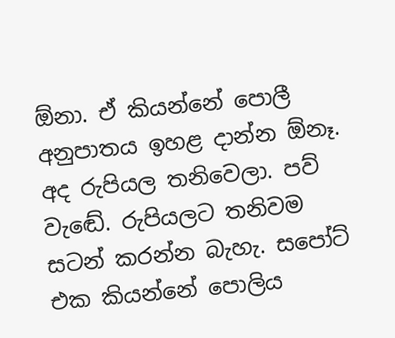ඕනා. ඒ කියන්නේ පොලී අනුපාතය ඉහළ දාන්න ඕනෑ. අද රුපියල තනිවෙලා. පව් වැඬේ. රුපියලට තනිවම සටන් කරන්න බැහැ. සපෝට් එක කියන්නේ පොලිය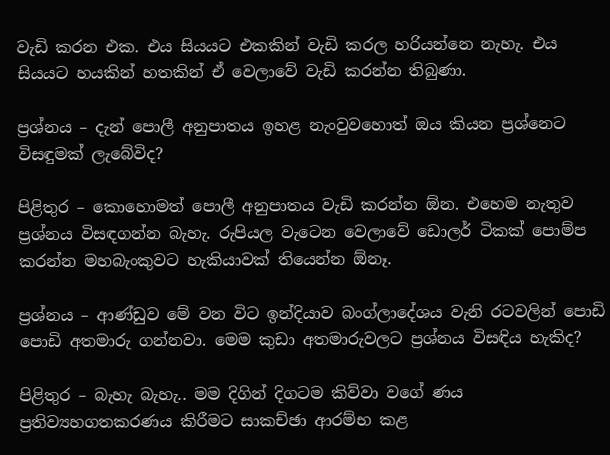වැඩි කරන එක. එය සියයට එකකින් වැඩි කරල හරියන්නෙ නැහැ. එය සියයට හයකින් හතකින් ඒ වෙලාවේ වැඩි කරන්න තිබුණා.

ප්‍රශ්නය – දැන් පොලී අනුපාතය ඉහළ නැංවුවහොත් ඔය කියන ප්‍රශ්නෙට විසඳුමක් ලැබේවිද?

පිළිතුර – කොහොමත් පොලී අනුපාතය වැඩි කරන්න ඕන. එහෙම නැතුව ප්‍රශ්නය විසඳගන්න බැහැ. රුපියල වැටෙන වෙලාවේ ඩොලර් ටිකක් පොම්ප කරන්න මහබැංකුවට හැකියාවක් තියෙන්න ඕනෑ.

ප්‍රශ්නය – ආණ්ඩුව මේ වන විට ඉන්දියාව බංග්ලාදේශය වැනි රටවලින් පොඩි පොඩි අතමාරු ගන්නවා. මෙම කුඩා අතමාරුවලට ප්‍රශ්නය විසඳිය හැකිද?

පිළිතුර – බැහැ බැහැ.. මම දිගින් දිගටම කිව්වා වගේ ණය ප්‍රතිව්‍යහගතකරණය කිරීමට සාකච්ඡා ආරම්භ කළ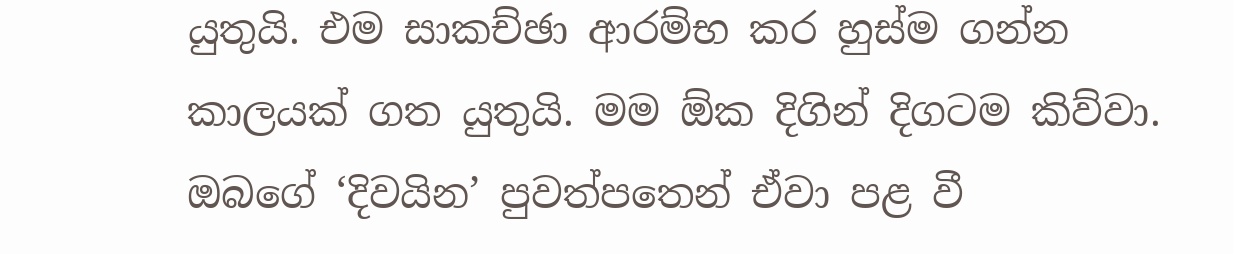යුතුයි. එම සාකච්ඡා ආරම්භ කර හුස්ම ගන්න කාලයක් ගත යුතුයි. මම ඕක දිගින් දිගටම කිව්වා. ඔබගේ ‘දිවයින’ පුවත්පතෙන් ඒවා පළ වී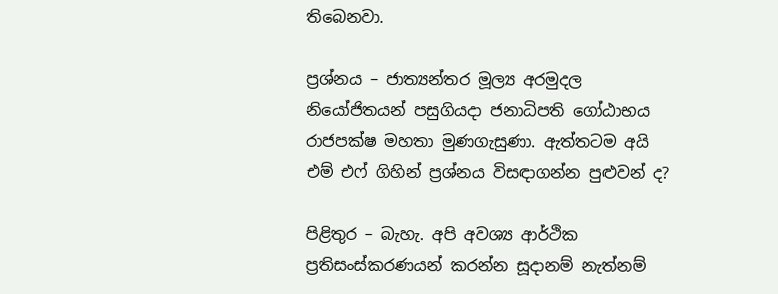තිබෙනවා.

ප්‍රශ්නය – ජාත්‍යන්තර මූල්‍ය අරමුදල නියෝජිතයන් පසුගියදා ජනාධිපති ගෝඨාභය රාජපක්ෂ මහතා මුණගැසුණා. ඇත්තටම අයි එම් එෆ් ගිහින් ප්‍රශ්නය විසඳාගන්න පුළුවන් ද?

පිළිතුර – බැහැ. අපි අවශ්‍ය ආර්ථික ප්‍රතිසංස්කරණයන් කරන්න සූදානම් නැත්නම්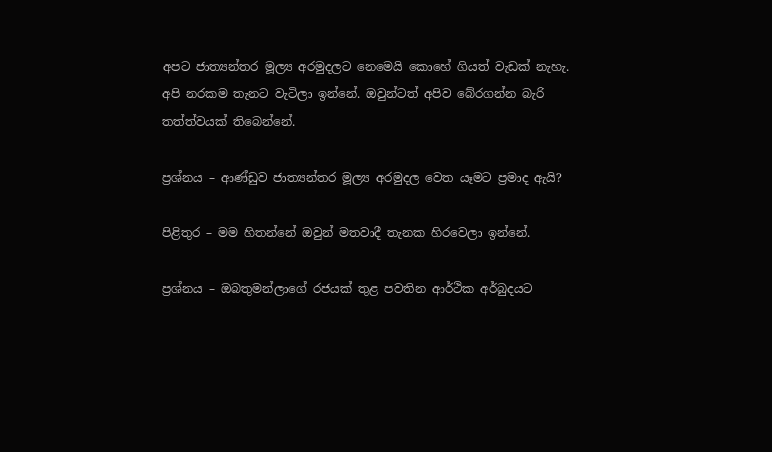අපට ජාත්‍යන්තර මූල්‍ය අරමුදලට නෙමෙයි කොහේ ගියත් වැඩක් නැහැ. අපි නරකම තැනට වැටිලා ඉන්නේ. ඔවුන්ටත් අපිව බේරගන්න බැරි තත්ත්වයක් තිබෙන්නේ.

ප්‍රශ්නය – ආණ්ඩුව ජාත්‍යන්තර මූල්‍ය අරමුදල වෙත යෑමට ප්‍රමාද ඇයි?

පිළිතුර – මම හිතන්නේ ඔවුන් මතවාදී තැනක හිරවෙලා ඉන්නේ.

ප්‍රශ්නය – ඔබතුමන්ලාගේ රජයක් තුළ පවතින ආර්ථික අර්බුදයට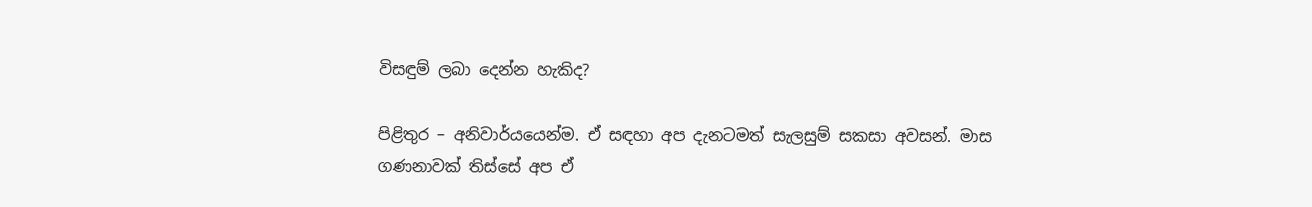විසඳුම් ලබා දෙන්න හැකිද?

පිළිතුර – අනිවාර්යයෙන්ම. ඒ සඳහා අප දැනටමත් සැලසුම් සකසා අවසන්. මාස ගණනාවක් තිස්සේ අප ඒ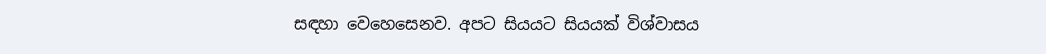සඳහා වෙහෙසෙනව. අපට සියයට සියයක් විශ්වාසය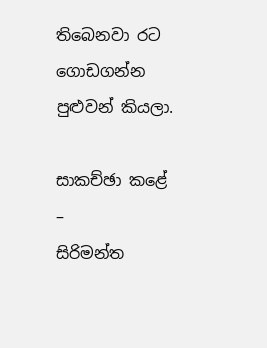තිබෙනවා රට ගොඩගන්න පුළුවන් කියලා.

සාකච්ඡා කළේ –
සිරිමන්ත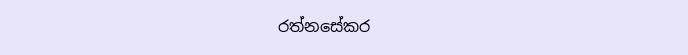රත්නසේකර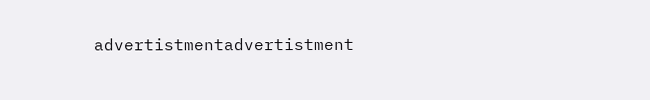advertistmentadvertistment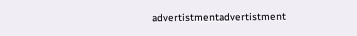advertistmentadvertistment